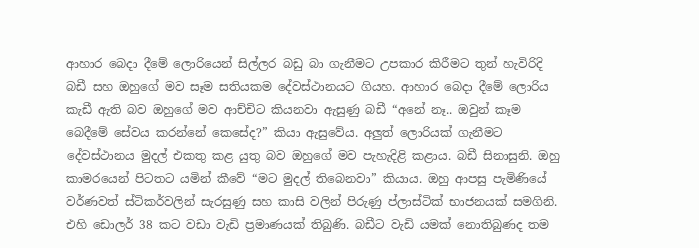ආහාර බෙදා දීමේ ලොරියෙන් සිල්ලර බඩු බා ගැනීමට උපකාර කිරීමට තුන් හැවිරිදි බඩී සහ ඔහුගේ මව සෑම සතියකම දේවස්ථානයට ගියහ. ආහාර බෙදා දීමේ ලොරිය කැඩී ඇති බව ඔහුගේ මව ආච්චිට කියනවා ඇසුණු බඩී “අනේ නෑ.. ඔවුන් කෑම බෙදීමේ සේවය කරන්නේ කෙසේද?” කියා ඇසුවේය. අලුත් ලොරියක් ගැනීමට දේවස්ථානය මුදල් එකතු කළ යුතු බව ඔහුගේ මව පැහැදිළි කළාය. බඩී සිනාසුනි. ඔහු කාමරයෙන් පිටතට යමින් කීවේ “මට මුදල් තිබෙනවා” කියාය. ඔහු ආපසු පැමිණියේ වර්ණවත් ස්ටිකර්වලින් සැරසුණු සහ කාසි වලින් පිරුණු ප්ලාස්ටික් භාජනයක් සමගිනි. එහි ඩොලර් 38 කට වඩා වැඩි ප්‍රමාණයක් තිබුණි. බඩීට වැඩි යමක් නොතිබුණද තම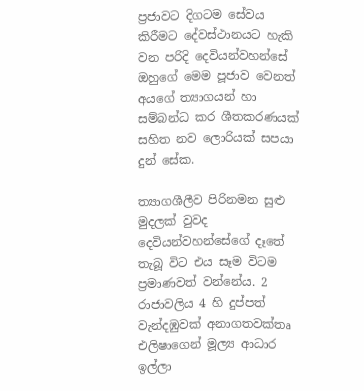ප්‍රජාවට දිගටම සේවය කිරීමට දේවස්ථානයට හැකි වන පරිදි දෙවියන්වහන්සේ ඔහුගේ මෙම පූජාව වෙනත් අයගේ ත්‍යාගයන් හා සම්බන්ධ කර ශීතකරණයක් සහිත නව ලොරියක් සපයා දුන් සේක.

ත්‍යාගශීලීව පිරිනමන සුළු මුදලක් වුවද දෙවියන්වහන්සේගේ දෑතේ තැබූ විට එය සෑම විටම ප්‍රමාණවත් වන්නේය. 2 රාජාවලිය 4 හි දුප්පත් වැන්දඹුවක් අනාගතවක්තෘ එලිෂාගෙන් මූල්‍ය ආධාර ඉල්ලා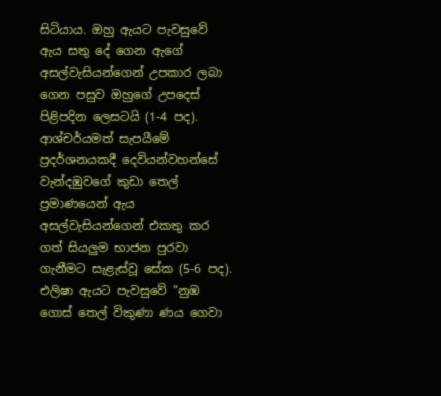සිටියාය. ඔහු ඇයට පැවසුවේ ඇය සතු දේ ගෙන ඇගේ අසල්වැසියන්ගෙන් උපකාර ලබා ගෙන පසුව ඔහුගේ උපදෙස් පිළිපදින ලෙසටයි (1-4 පද). ආශ්චර්යමත් සැපයීමේ ප්‍රදර්ශනයකදී දෙවියන්වහන්සේ වැන්දඹුවගේ කුඩා තෙල් ප්‍රමාණයෙන් ඇය අසල්වැසියන්ගෙන් එකතු කර ගත් සියලුම භාජන පුරවා ගැනීමට සැළැස්වූ සේක (5-6 පද). එලිෂා ඇයට පැවසුවේ “නුඹ ගොස් තෙල් විකුණා ණය ගෙවා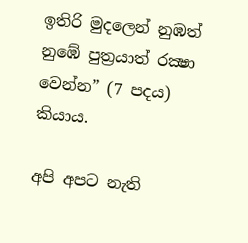ඉතිරි මුදලෙන් නුඹත් නුඹේ පුත්‍රයාත් රක්‍ෂා වෙන්න” (7 පදය) කියාය.

අපි අපට නැති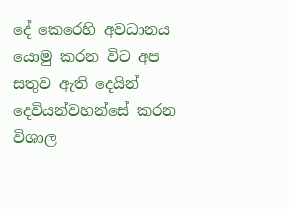දේ කෙරෙහි අවධානය යොමු කරන විට අප සතුව ඇති දෙයින් දෙවියන්වහන්සේ කරන විශාල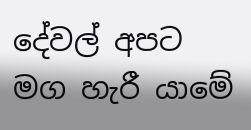දේවල් අපට මග හැරී යාමේ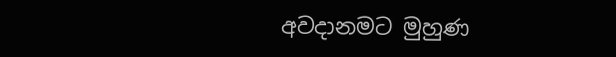අවදානමට මුහුණ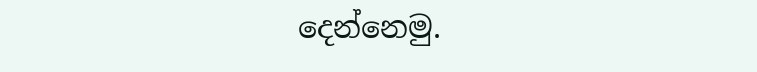දෙන්නෙමු.